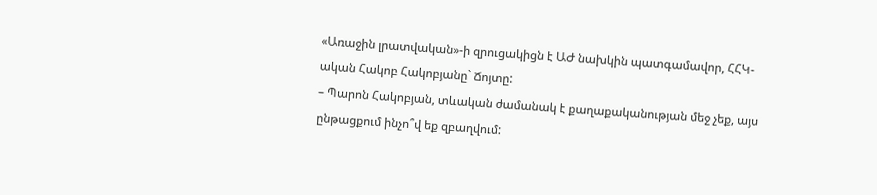«Առաջին լրատվական»-ի զրուցակիցն է ԱԺ նախկին պատգամավոր, ՀՀԿ-ական Հակոբ Հակոբյանը` Ճոյտը:
– Պարոն Հակոբյան, տևական ժամանակ է քաղաքականության մեջ չեք, այս ընթացքում ինչո՞վ եք զբաղվում: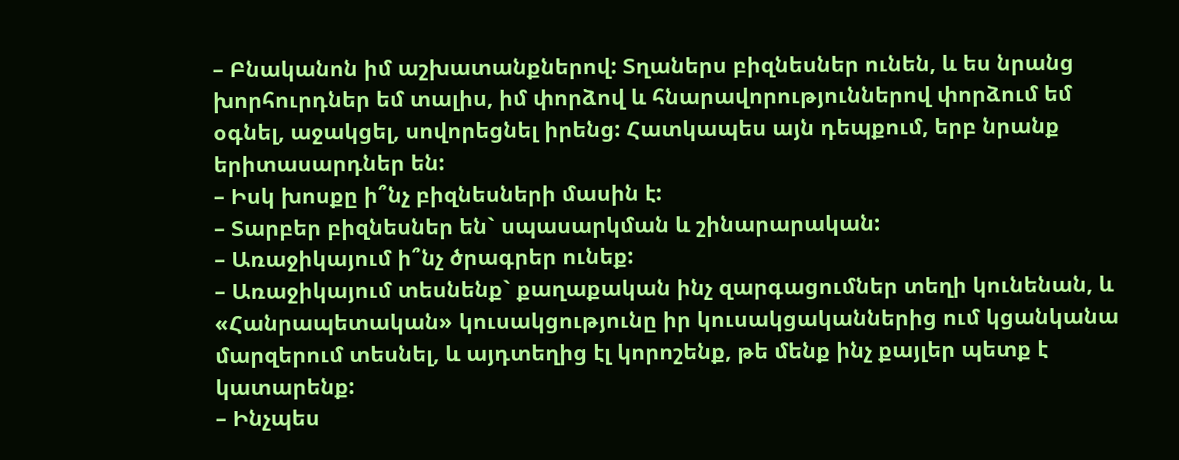– Բնականոն իմ աշխատանքներով: Տղաներս բիզնեսներ ունեն, և ես նրանց խորհուրդներ եմ տալիս, իմ փորձով և հնարավորություններով փորձում եմ օգնել, աջակցել, սովորեցնել իրենց: Հատկապես այն դեպքում, երբ նրանք երիտասարդներ են:
– Իսկ խոսքը ի՞նչ բիզնեսների մասին է:
– Տարբեր բիզնեսներ են` սպասարկման և շինարարական:
– Առաջիկայում ի՞նչ ծրագրեր ունեք:
– Առաջիկայում տեսնենք` քաղաքական ինչ զարգացումներ տեղի կունենան, և «Հանրապետական» կուսակցությունը իր կուսակցականներից ում կցանկանա մարզերում տեսնել, և այդտեղից էլ կորոշենք, թե մենք ինչ քայլեր պետք է կատարենք:
– Ինչպես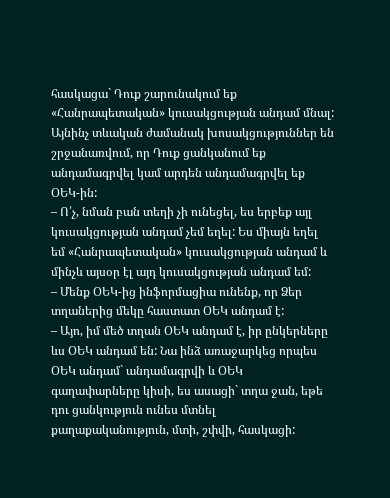հասկացա` Դուք շարունակում եք «Հանրապետական» կուսակցության անդամ մնալ: Այնինչ տևական ժամանակ խոսակցություններ են շրջանառվում, որ Դուք ցանկանում եք անդամագրվել կամ արդեն անդամագրվել եք ՕԵԿ-ին:
– Ո՛չ, նման բան տեղի չի ունեցել, ես երբեք այլ կուսակցության անդամ չեմ եղել: Ես միայն եղել եմ «Հանրապետական» կուսակցության անդամ և մինչև այսօր էլ այդ կուսակցության անդամ եմ:
– Մենք ՕԵԿ-ից ինֆորմացիա ունենք, որ Ձեր տղաներից մեկը հաստատ ՕԵԿ անդամ է:
– Այո, իմ մեծ տղան ՕԵԿ անդամ է, իր ընկերները ևս ՕԵԿ անդամ են: Նա ինձ առաջարկեց որպես ՕԵԿ անդամ` անդամագրվի և ՕԵԿ գաղափարները կիսի, ես ասացի` տղա ջան, եթե դու ցանկություն ունես մտնել քաղաքականություն, մտի, շփվի, հասկացի: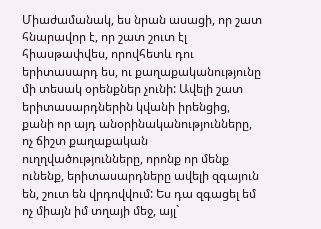Միաժամանակ, ես նրան ասացի, որ շատ հնարավոր է, որ շատ շուտ էլ հիասթափվես, որովհետև դու երիտասարդ ես, ու քաղաքականությունը մի տեսակ օրենքներ չունի: Ավելի շատ երիտասարդներին կվանի իրենցից, քանի որ այդ անօրինականությունները, ոչ ճիշտ քաղաքական ուղղվածությունները, որոնք որ մենք ունենք, երիտասարդները ավելի զգայուն են, շուտ են վրդովվում: Ես դա զգացել եմ ոչ միայն իմ տղայի մեջ, այլ`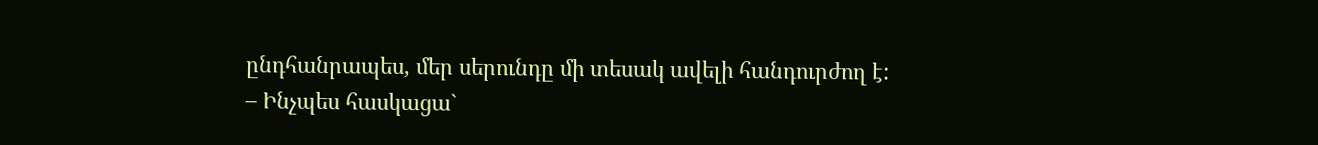ընդհանրապես, մեր սերունդը մի տեսակ ավելի հանդուրժող է:
– Ինչպես հասկացա`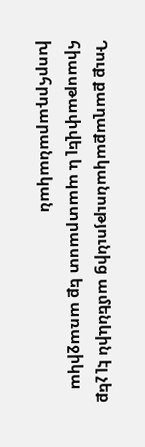Դուք քաղաքականությունից ամենևին էլ չեք հիասթափվել և պատրաստ եք առաջիկա խորհրդարանական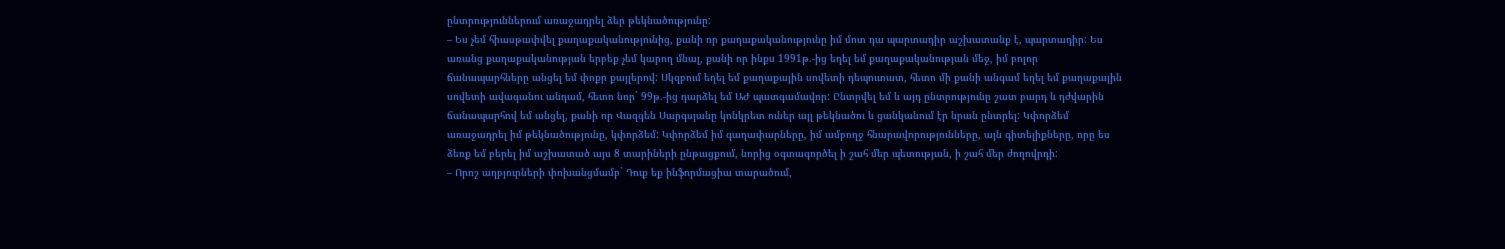ընտրություններում առաջադրել ձեր թեկնածությունը:
– Ես չեմ հիասթափվել քաղաքականությունից, քանի որ քաղաքականությունը իմ մոտ դա պարտադիր աշխատանք է, պարտադիր: Ես առանց քաղաքականության երբեք չեմ կարող մնալ, քանի որ ինքս 1991թ.-ից եղել եմ քաղաքականության մեջ, իմ բոլոր ճանապարհները անցել եմ փոքր քայլերով: Սկզբում եղել եմ քաղաքային սովետի դեպուտատ, հետո մի քանի անգամ եղել եմ քաղաքային սովետի ավագանու անդամ, հետո նոր` 99թ.-ից դարձել եմ ԱԺ պատգամավոր: Ընտրվել եմ և այդ ընտրությունը շատ բարդ և դժվարին ճանապարհով եմ անցել, քանի որ Վազգեն Սարգսյանը կոնկրետ ուներ այլ թեկնածու և ցանկանում էր նրան ընտրել: Կփորձեմ առաջադրել իմ թեկնածությունը, կփորձեմ: Կփորձեմ իմ գաղափարները, իմ ամբողջ հնարավորությունները, այն գիտելիքները, որը ես ձեռք եմ բերել իմ աշխատած այս 8 տարիների ընթացքում, նորից օգտագործել ի շահ մեր պետության, ի շահ մեր ժողովրդի:
– Որոշ աղբյուրների փոխանցմամբ` Դուք եք ինֆորմացիա տարածում,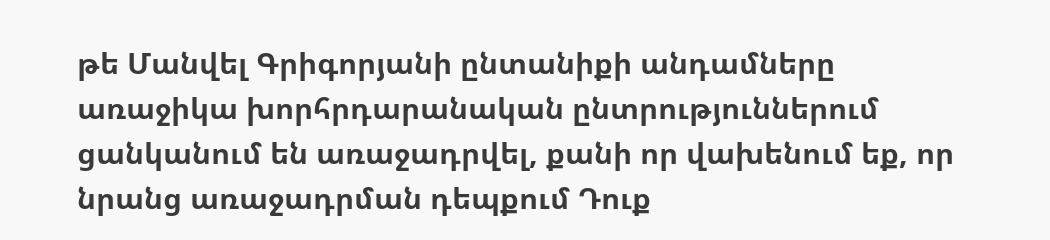թե Մանվել Գրիգորյանի ընտանիքի անդամները առաջիկա խորհրդարանական ընտրություններում ցանկանում են առաջադրվել, քանի որ վախենում եք, որ նրանց առաջադրման դեպքում Դուք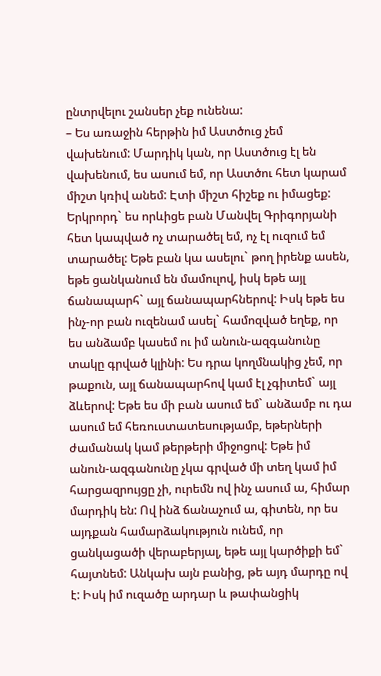ընտրվելու շանսեր չեք ունենա:
– Ես առաջին հերթին իմ Աստծուց չեմ վախենում: Մարդիկ կան, որ Աստծուց էլ են վախենում, ես ասում եմ, որ Աստծու հետ կարամ միշտ կռիվ անեմ: Էտի միշտ հիշեք ու իմացեք: Երկրորդ` ես որևիցե բան Մանվել Գրիգորյանի հետ կապված ոչ տարածել եմ, ոչ էլ ուզում եմ տարածել: Եթե բան կա ասելու` թող իրենք ասեն, եթե ցանկանում են մամուլով, իսկ եթե այլ ճանապարհ` այլ ճանապարհներով: Իսկ եթե ես ինչ-որ բան ուզենամ ասել` համոզված եղեք, որ ես անձամբ կասեմ ու իմ անուն-ազգանունը տակը գրված կլինի: Ես դրա կողմնակից չեմ, որ թաքուն, այլ ճանապարհով կամ էլ չգիտեմ` այլ ձևերով: Եթե ես մի բան ասում եմ` անձամբ ու դա ասում եմ հեռուստատեսությամբ, եթերների ժամանակ կամ թերթերի միջոցով: Եթե իմ անուն-ազգանունը չկա գրված մի տեղ կամ իմ հարցազրույցը չի, ուրեմն ով ինչ ասում ա, հիմար մարդիկ են: Ով ինձ ճանաչում ա, գիտեն, որ ես այդքան համարձակություն ունեմ, որ ցանկացածի վերաբերյալ, եթե այլ կարծիքի եմ` հայտնեմ: Անկախ այն բանից, թե այդ մարդը ով է: Իսկ իմ ուզածը արդար և թափանցիկ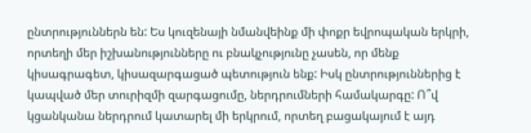ընտրություններն են: Ես կուզենայի նմանվեինք մի փոքր եվրոպական երկրի, որտեղի մեր իշխանությունները ու բնակչությունը չասեն, որ մենք կիսագրագետ, կիսազարգացած պետություն ենք: Իսկ ընտրություններից է կապված մեր տուրիզմի զարգացումը, ներդրումների համակարգը: Ո՞վ կցանկանա ներդրում կատարել մի երկրում, որտեղ բացակայում է այդ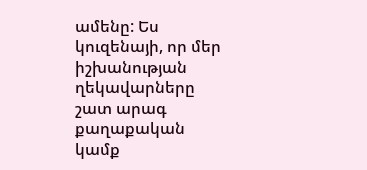ամենը: Ես կուզենայի, որ մեր իշխանության ղեկավարները շատ արագ քաղաքական կամք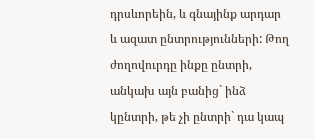դրսևորեին, և գնայինք արդար և ազատ ընտրությունների: Թող ժողովուրդը ինքը ընտրի, անկախ այն բանից` ինձ կընտրի, թե չի ընտրի` դա կապ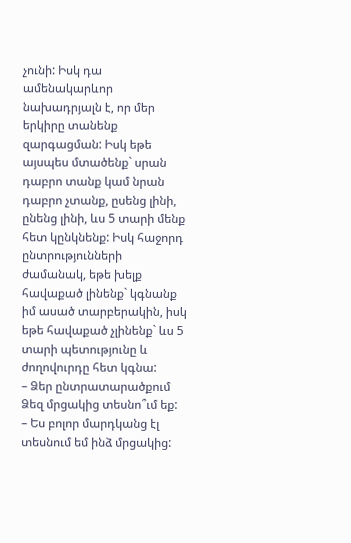չունի: Իսկ դա ամենակարևոր նախադրյալն է, որ մեր երկիրը տանենք զարգացման: Իսկ եթե այսպես մտածենք` սրան դաբրո տանք կամ նրան դաբրո չտանք, ըսենց լինի, ընենց լինի, ևս 5 տարի մենք հետ կընկնենք: Իսկ հաջորդ ընտրությունների ժամանակ, եթե խելք հավաքած լինենք` կգնանք իմ ասած տարբերակին, իսկ եթե հավաքած չլինենք` ևս 5 տարի պետությունը և ժողովուրդը հետ կգնա:
– Ձեր ընտրատարածքում Ձեզ մրցակից տեսնո՞ւմ եք:
– Ես բոլոր մարդկանց էլ տեսնում եմ ինձ մրցակից: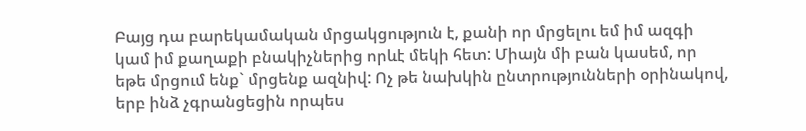Բայց դա բարեկամական մրցակցություն է, քանի որ մրցելու եմ իմ ազգի կամ իմ քաղաքի բնակիչներից որևէ մեկի հետ: Միայն մի բան կասեմ, որ եթե մրցում ենք` մրցենք ազնիվ: Ոչ թե նախկին ընտրությունների օրինակով, երբ ինձ չգրանցեցին որպես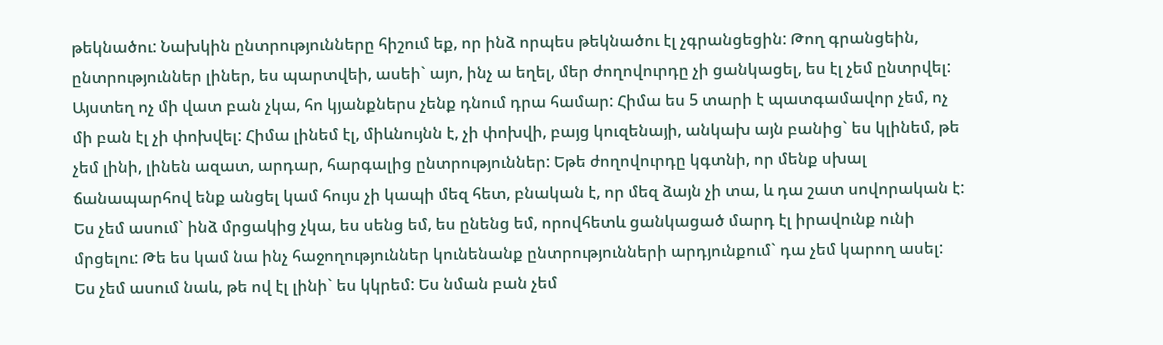թեկնածու: Նախկին ընտրությունները հիշում եք, որ ինձ որպես թեկնածու էլ չգրանցեցին: Թող գրանցեին, ընտրություններ լիներ, ես պարտվեի, ասեի` այո, ինչ ա եղել, մեր ժողովուրդը չի ցանկացել, ես էլ չեմ ընտրվել: Այստեղ ոչ մի վատ բան չկա, հո կյանքներս չենք դնում դրա համար: Հիմա ես 5 տարի է պատգամավոր չեմ, ոչ մի բան էլ չի փոխվել: Հիմա լինեմ էլ, միևնույնն է, չի փոխվի, բայց կուզենայի, անկախ այն բանից` ես կլինեմ, թե չեմ լինի, լինեն ազատ, արդար, հարգալից ընտրություններ: Եթե ժողովուրդը կգտնի, որ մենք սխալ ճանապարհով ենք անցել կամ հույս չի կապի մեզ հետ, բնական է, որ մեզ ձայն չի տա, և դա շատ սովորական է: Ես չեմ ասում` ինձ մրցակից չկա, ես սենց եմ, ես ընենց եմ, որովհետև ցանկացած մարդ էլ իրավունք ունի մրցելու: Թե ես կամ նա ինչ հաջողություններ կունենանք ընտրությունների արդյունքում` դա չեմ կարող ասել: Ես չեմ ասում նաև, թե ով էլ լինի` ես կկրեմ: Ես նման բան չեմ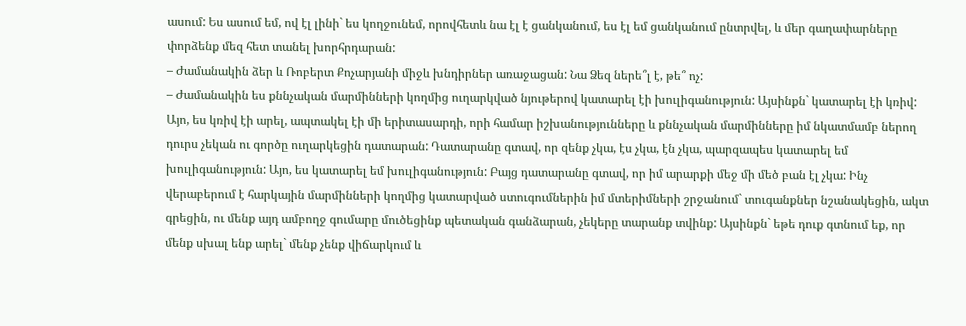ասում: Ես ասում եմ, ով էլ լինի` ես կողջունեմ, որովհետև նա էլ է ցանկանում, ես էլ եմ ցանկանում ընտրվել, և մեր գաղափարները փորձենք մեզ հետ տանել խորհրդարան:
– Ժամանակին ձեր և Ռոբերտ Քոչարյանի միջև խնդիրներ առաջացան: Նա Ձեզ ներե՞լ է, թե՞ ոչ:
– Ժամանակին ես քննչական մարմինների կողմից ուղարկված նյութերով կատարել էի խուլիգանություն: Այսինքն` կատարել էի կռիվ: Այո, ես կռիվ էի արել, ապտակել էի մի երիտասարդի, որի համար իշխանությունները և քննչական մարմինները իմ նկատմամբ ներող դուրս չեկան ու գործը ուղարկեցին դատարան: Դատարանը գտավ, որ զենք չկա, էս չկա, էն չկա, պարզապես կատարել եմ խուլիգանություն: Այո, ես կատարել եմ խուլիգանություն: Բայց դատարանը գտավ, որ իմ արարքի մեջ մի մեծ բան էլ չկա: Ինչ վերաբերում է հարկային մարմինների կողմից կատարված ստուգումներին իմ մտերիմների շրջանում` տուգանքներ նշանակեցին, ակտ գրեցին, ու մենք այդ ամբողջ գումարը մուծեցինք պետական գանձարան, չեկերը տարանք տվինք: Այսինքն` եթե դուք գտնում եք, որ մենք սխալ ենք արել` մենք չենք վիճարկում և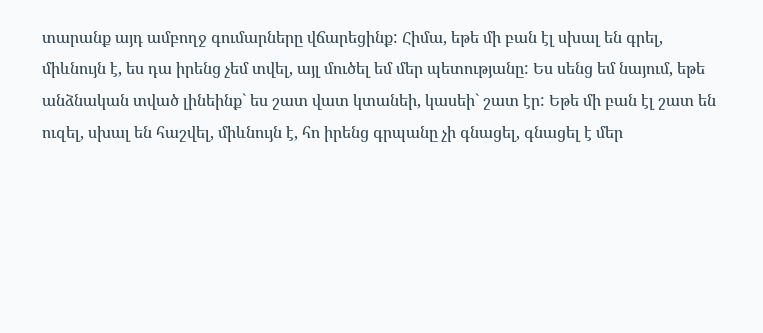տարանք այդ ամբողջ գումարները վճարեցինք: Հիմա, եթե մի բան էլ սխալ են գրել, միևնույն է, ես դա իրենց չեմ տվել, այլ մուծել եմ մեր պետությանը: Ես սենց եմ նայում, եթե անձնական տված լինեինք` ես շատ վատ կտանեի, կասեի` շատ էր: Եթե մի բան էլ շատ են ուզել, սխալ են հաշվել, միևնույն է, հո իրենց գրպանը չի գնացել, գնացել է մեր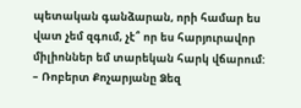պետական գանձարան, որի համար ես վատ չեմ զգում, չէ՞ որ ես հարյուրավոր միլիոններ եմ տարեկան հարկ վճարում:
– Ռոբերտ Քոչարյանը Ձեզ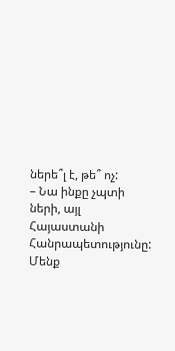ներե՞լ է, թե՞ ոչ:
– Նա ինքը չպտի ների, այլ Հայաստանի Հանրապետությունը: Մենք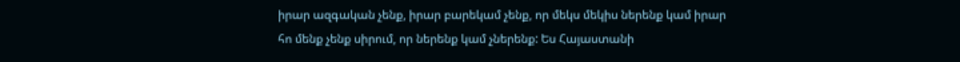իրար ազգական չենք, իրար բարեկամ չենք, որ մեկս մեկիս ներենք կամ իրար հո մենք չենք սիրում, որ ներենք կամ չներենք: Ես Հայաստանի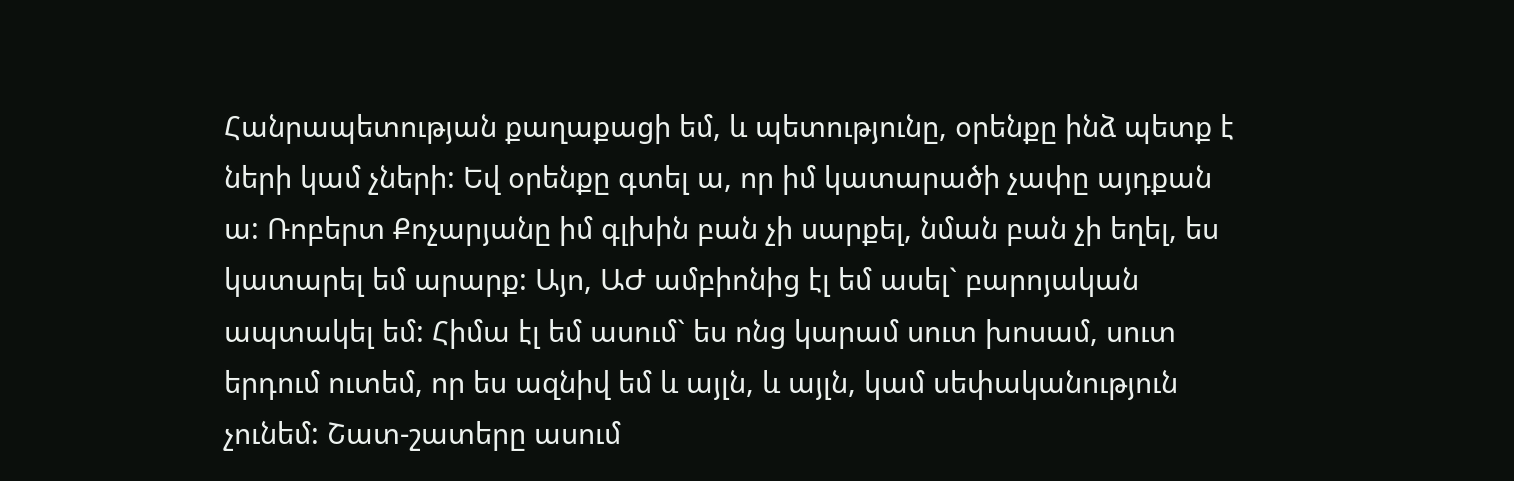Հանրապետության քաղաքացի եմ, և պետությունը, օրենքը ինձ պետք է ների կամ չների: Եվ օրենքը գտել ա, որ իմ կատարածի չափը այդքան ա: Ռոբերտ Քոչարյանը իմ գլխին բան չի սարքել, նման բան չի եղել, ես կատարել եմ արարք: Այո, ԱԺ ամբիոնից էլ եմ ասել` բարոյական ապտակել եմ: Հիմա էլ եմ ասում` ես ոնց կարամ սուտ խոսամ, սուտ երդում ուտեմ, որ ես ազնիվ եմ և այլն, և այլն, կամ սեփականություն չունեմ: Շատ-շատերը ասում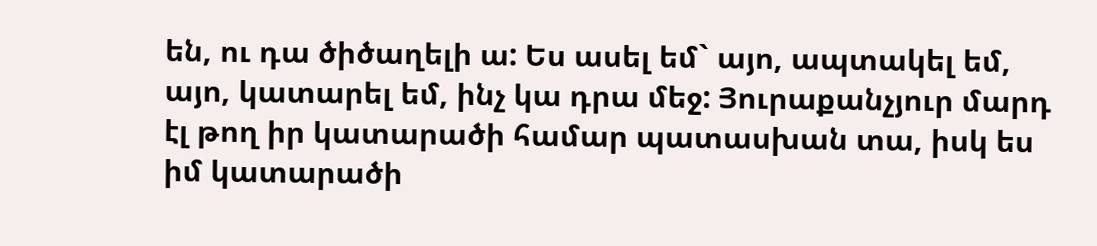են, ու դա ծիծաղելի ա: Ես ասել եմ` այո, ապտակել եմ, այո, կատարել եմ, ինչ կա դրա մեջ: Յուրաքանչյուր մարդ էլ թող իր կատարածի համար պատասխան տա, իսկ ես իմ կատարածի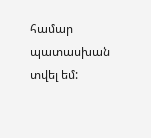համար պատասխան տվել եմ: